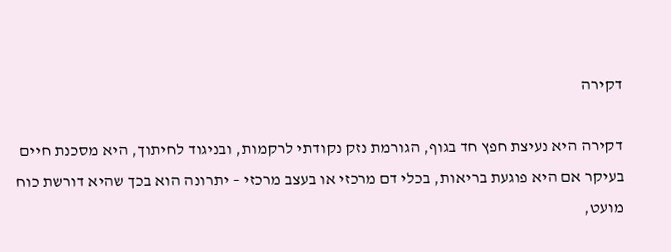דקירה

דקירה היא נעיצת חפץ חד בגוף, הגורמת נזק נקודתי לרקמות, ובניגוד לחיתוך, היא מסכנת חיים בעיקר אם היא פוגעת בריאות, בכלי דם מרכזי או בעצב מרכזי – יתרונה הוא בכך שהיא דורשת כוח מועט,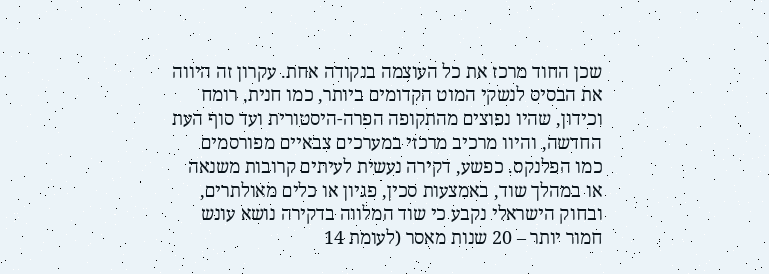שכן החוד מרכז את כל העוצמה בנקודה אחת. עקרון זה היווה את הבסיס לנשקי המוט הקדומים ביותר, כמו חנית, רומח וכידון, שהיו נפוצים מהתקופה הפרה-היסטורית ועד סוף העת החדשה, והיוו מרכיב מרכזי במערכים צבאיים מפורסמים כמו הפלנקס. כפשע, דקירה נעשית לעיתים קרובות משנאה או במהלך שוד, באמצעות סכין, פגיון או כלים מאולתרים, ובחוק הישראלי נקבע כי שוד המלווה בדקירה נושא עונש חמור יותר – 20 שנות מאסר (לעומת 14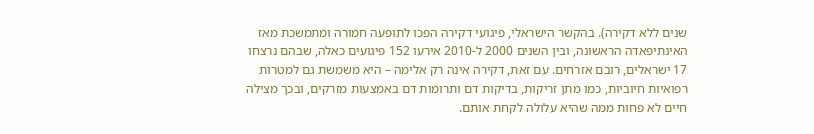שנים ללא דקירה). בהקשר הישראלי, פיגועי דקירה הפכו לתופעה חמורה ומתמשכת מאז האינתיפאדה הראשונה, ובין השנים 2000 ל-2010 אירעו 152 פיגועים כאלה, שבהם נרצחו 17 ישראלים, רובם אזרחים. עם זאת, דקירה אינה רק אלימה – היא משמשת גם למטרות רפואיות חיוביות, כמו מתן זריקות, בדיקות דם ותרומות דם באמצעות מזרקים, ובכך מצילה חיים לא פחות ממה שהיא עלולה לקחת אותם.